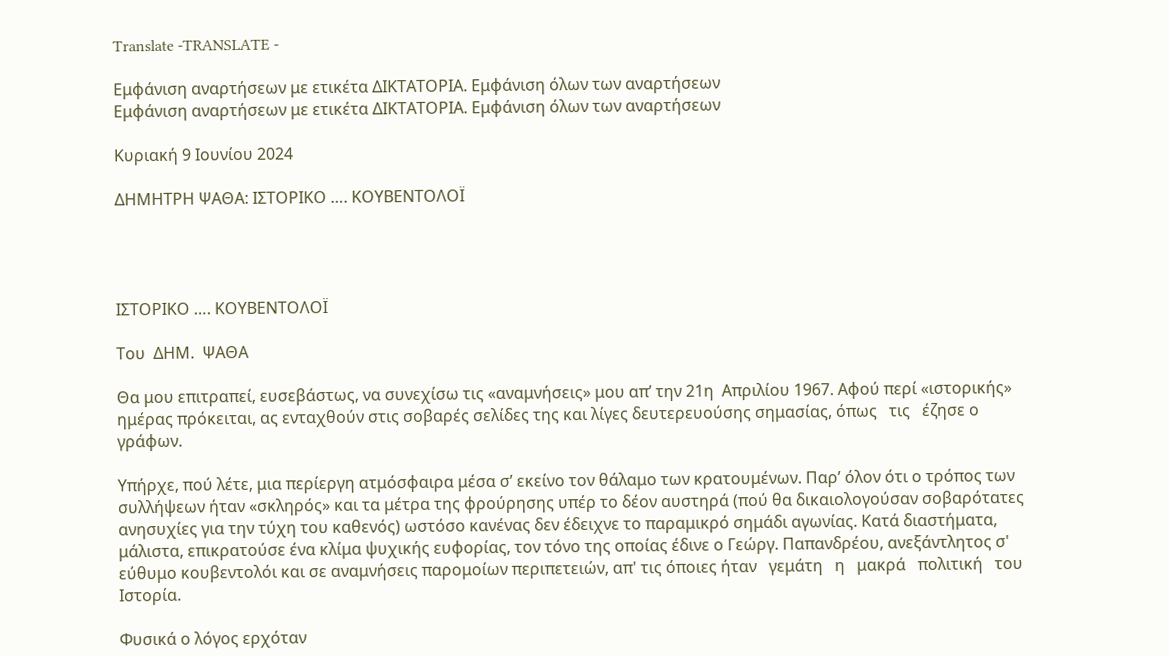Translate -TRANSLATE -

Εμφάνιση αναρτήσεων με ετικέτα ΔΙΚΤΑΤΟΡΙΑ. Εμφάνιση όλων των αναρτήσεων
Εμφάνιση αναρτήσεων με ετικέτα ΔΙΚΤΑΤΟΡΙΑ. Εμφάνιση όλων των αναρτήσεων

Κυριακή 9 Ιουνίου 2024

ΔΗΜΗΤΡΗ ΨΑΘΑ: ΙΣΤΟΡΙΚΟ …. ΚΟΥΒΕΝΤΟΛΟΪ




ΙΣΤΟΡΙΚΟ …. ΚΟΥΒΕΝΤΟΛΟΪ

Του  ΔΗΜ.  ΨΑΘΑ

Θα μου επιτραπεί, ευσεβάστως, να συνεχίσω τις «αναμνήσεις» μου απ’ την 21η  Απριλίου 1967. Αφού περί «ιστορικής» ημέρας πρόκειται, ας ενταχθούν στις σοβαρές σελίδες της και λίγες δευτερευούσης σημασίας, όπως   τις   έζησε ο  γράφων.

Υπήρχε, πού λέτε, μια περίεργη ατμόσφαιρα μέσα σ’ εκείνο τον θάλαμο των κρατουμένων. Παρ’ όλον ότι ο τρόπος των συλλήψεων ήταν «σκληρός» και τα μέτρα της φρούρησης υπέρ το δέον αυστηρά (πού θα δικαιολογούσαν σοβαρότατες ανησυχίες για την τύχη του καθενός) ωστόσο κανένας δεν έδειχνε το παραμικρό σημάδι αγωνίας. Κατά διαστήματα, μάλιστα, επικρατούσε ένα κλίμα ψυχικής ευφορίας, τον τόνο της οποίας έδινε ο Γεώργ. Παπανδρέου, ανεξάντλητος σ' εύθυμο κουβεντολόι και σε αναμνήσεις παρομοίων περιπετειών, απ' τις όποιες ήταν   γεμάτη   η   μακρά   πολιτική   του   Ιστορία.

Φυσικά ο λόγος ερχόταν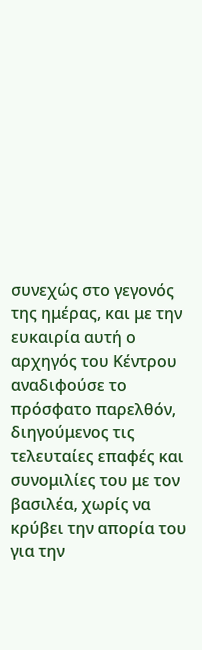συνεχώς στο γεγονός της ημέρας, και με την ευκαιρία αυτή ο αρχηγός του Κέντρου αναδιφούσε το πρόσφατο παρελθόν, διηγούμενος τις τελευταίες επαφές και συνομιλίες του με τον βασιλέα, χωρίς να κρύβει την απορία του για την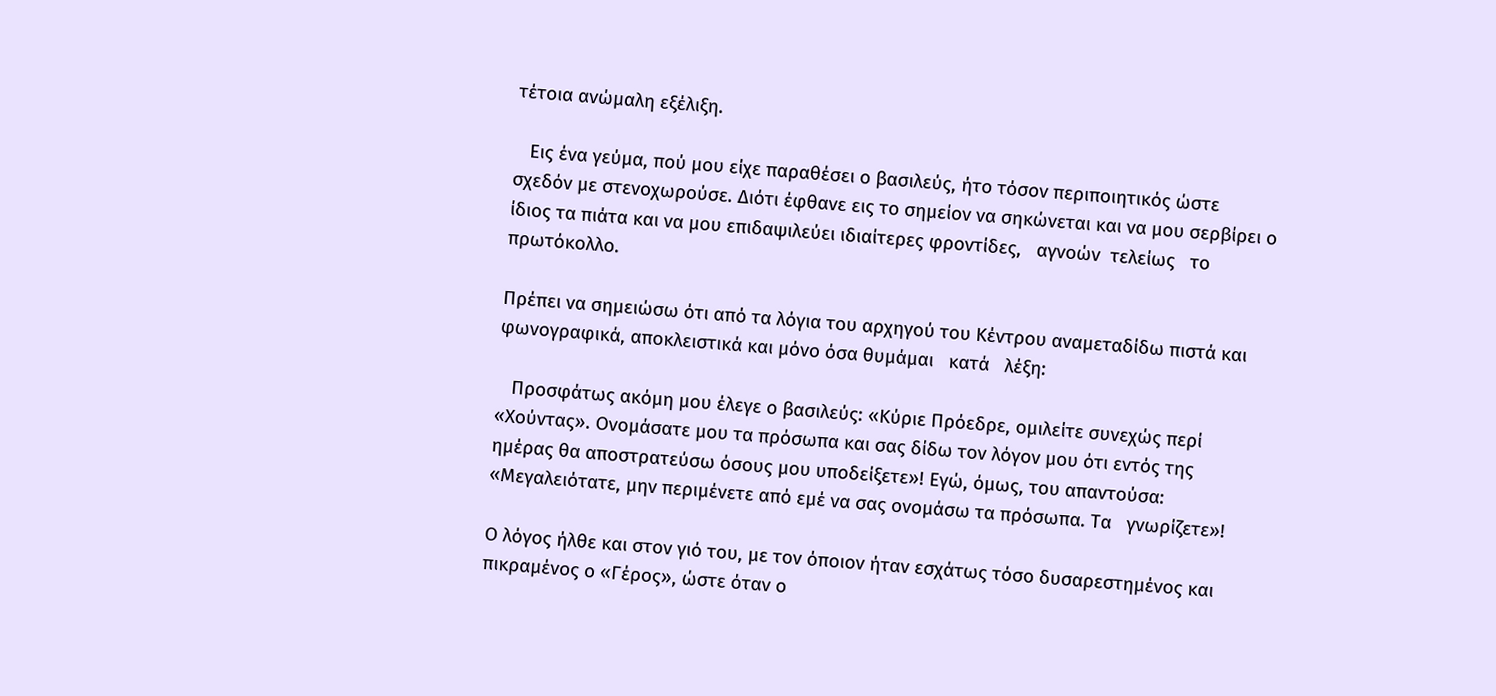τέτοια ανώμαλη εξέλιξη.

   Εις ένα γεύμα, πού μου είχε παραθέσει ο βασιλεύς, ήτο τόσον περιποιητικός ώστε σχεδόν με στενοχωρούσε. Διότι έφθανε εις το σημείον να σηκώνεται και να μου σερβίρει ο ίδιος τα πιάτα και να μου επιδαψιλεύει ιδιαίτερες φροντίδες,   αγνοών  τελείως   το πρωτόκολλο.

Πρέπει να σημειώσω ότι από τα λόγια του αρχηγού του Κέντρου αναμεταδίδω πιστά και φωνογραφικά, αποκλειστικά και μόνο όσα θυμάμαι   κατά   λέξη:

   Προσφάτως ακόμη μου έλεγε ο βασιλεύς: «Κύριε Πρόεδρε, ομιλείτε συνεχώς περί «Χούντας». Ονομάσατε μου τα πρόσωπα και σας δίδω τον λόγον μου ότι εντός της ημέρας θα αποστρατεύσω όσους μου υποδείξετε»! Εγώ, όμως, του απαντούσα: «Μεγαλειότατε, μην περιμένετε από εμέ να σας ονομάσω τα πρόσωπα. Τα   γνωρίζετε»!

Ο λόγος ήλθε και στον γιό του, με τον όποιον ήταν εσχάτως τόσο δυσαρεστημένος και πικραμένος ο «Γέρος», ώστε όταν ο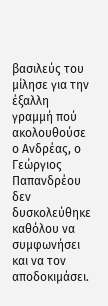βασιλεύς του μίλησε για την έξαλλη γραμμή πού ακολουθούσε ο Ανδρέας, ο Γεώργιος Παπανδρέου δεν δυσκολεύθηκε καθόλου να συμφωνήσει και να τον αποδοκιμάσει.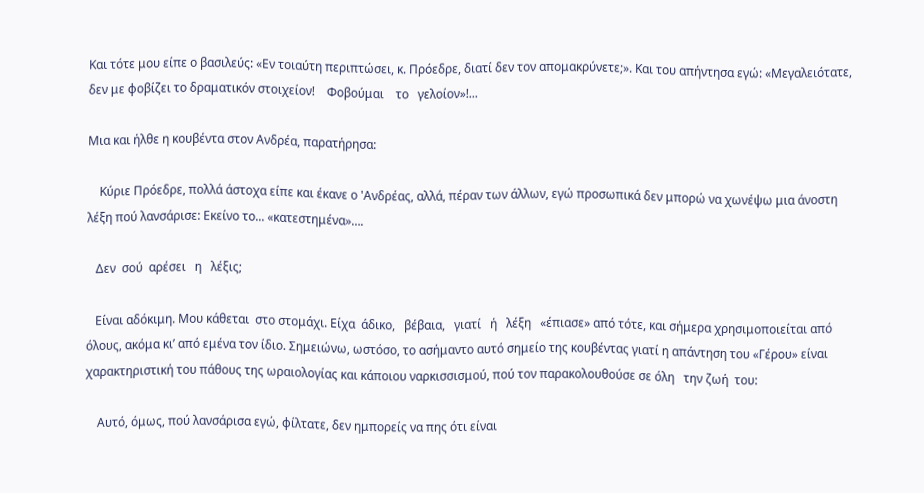Και τότε μου είπε ο βασιλεύς: «Εν τοιαύτη περιπτώσει, κ. Πρόεδρε, διατί δεν τον απομακρύνετε;». Και του απήντησα εγώ: «Μεγαλειότατε, δεν με φοβίζει το δραματικόν στοιχείον!    Φοβούμαι    το   γελοίον»!...

Μια και ήλθε η κουβέντα στον Ανδρέα, παρατήρησα:

    Κύριε Πρόεδρε, πολλά άστοχα είπε και έκανε ο 'Ανδρέας, αλλά, πέραν των άλλων, εγώ προσωπικά δεν μπορώ να χωνέψω μια άνοστη λέξη πού λανσάρισε: Εκείνο το... «κατεστημένα»….

   Δεν  σού  αρέσει   η   λέξις;

   Είναι αδόκιμη. Μου κάθεται  στο στομάχι. Είχα  άδικο,   βέβαια,   γιατί   ή   λέξη   «έπιασε» από τότε, και σήμερα χρησιμοποιείται από όλους, ακόμα κι’ από εμένα τον ίδιο. Σημειώνω, ωστόσο, το ασήμαντο αυτό σημείο της κουβέντας γιατί η απάντηση του «Γέρου» είναι χαρακτηριστική του πάθους της ωραιολογίας και κάποιου ναρκισσισμού, πού τον παρακολουθούσε σε όλη   την ζωή  του:

    Αυτό, όμως, πού λανσάρισα εγώ, φίλτατε, δεν ημπορείς να πης ότι είναι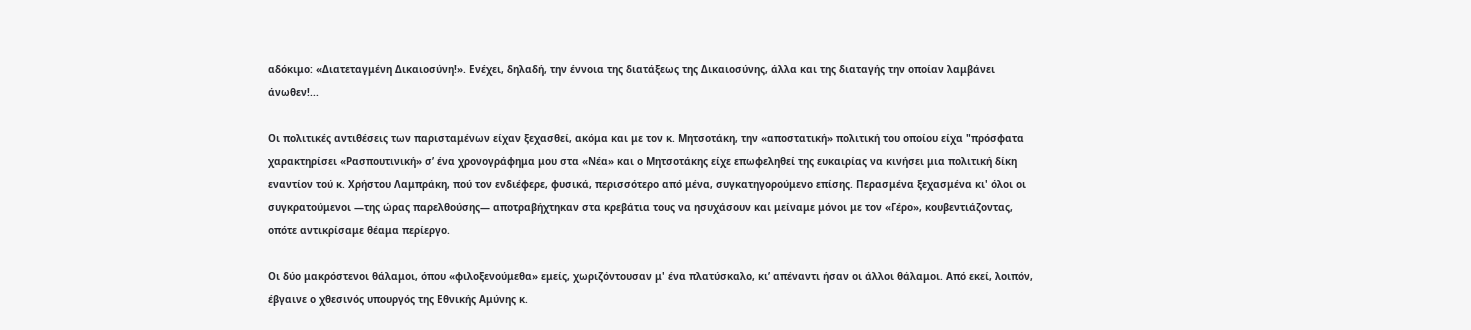αδόκιμο: «Διατεταγμένη Δικαιοσύνη!». Ενέχει, δηλαδή, την έννοια της διατάξεως της Δικαιοσύνης, άλλα και της διαταγής την οποίαν λαμβάνει άνωθεν!...

Οι πολιτικές αντιθέσεις των παρισταμένων είχαν ξεχασθεί, ακόμα και με τον κ. Μητσοτάκη, την «αποστατική» πολιτική του οποίου είχα "πρόσφατα χαρακτηρίσει «Ρασπουτινική» σ’ ένα χρονογράφημα μου στα «Νέα» και ο Μητσοτάκης είχε επωφεληθεί της ευκαιρίας να κινήσει μια πολιτική δίκη εναντίον τού κ. Χρήστου Λαμπράκη, πού τον ενδιέφερε, φυσικά, περισσότερο από μένα, συγκατηγορούμενο επίσης. Περασμένα ξεχασμένα κι' όλοι οι συγκρατούμενοι —της ώρας παρελθούσης— αποτραβήχτηκαν στα κρεβάτια τους να ησυχάσουν και μείναμε μόνοι με τον «Γέρο», κουβεντιάζοντας, οπότε αντικρίσαμε θέαμα περίεργο.

Οι δύο μακρόστενοι θάλαμοι, όπου «φιλοξενούμεθα» εμείς, χωριζόντουσαν μ' ένα πλατύσκαλο, κι’ απέναντι ήσαν οι άλλοι θάλαμοι. Από εκεί, λοιπόν, έβγαινε ο χθεσινός υπουργός της Εθνικής Αμύνης κ.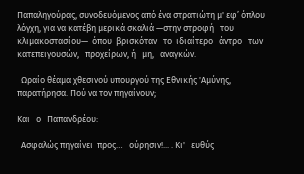Παπαληγούρας, συνοδευόμενος από ένα στρατιώτη μ' εφ’ όπλου λόγχη, για να κατέβη μερικά σκαλιά —στην στροφή   του κλιμακοστασίου—  όπου  βρισκόταν   το  ιδιαίτερο   άντρο   των   κατεπειγουσών,   προχείρων, ή   μη,   αναγκών.

  Ωραίο θέαμα χθεσινού υπουργού της Εθνικής 'Αμύνης, παρατήρησα. Πού να τον πηγαίνουν;

Και   ο   Παπανδρέου:

  Ασφαλώς πηγαίνει  προς…   ούρησιν!... . Κι'   ευθύς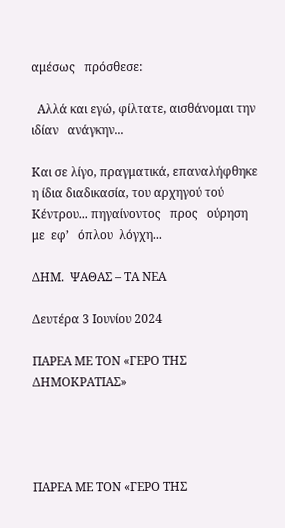αμέσως   πρόσθεσε:

  Αλλά και εγώ, φίλτατε, αισθάνομαι την ιδίαν   ανάγκην...

Και σε λίγο, πραγματικά, επαναλήφθηκε η ίδια διαδικασία, του αρχηγού τού Κέντρου... πηγαίνοντος   προς   ούρηση   με  εφ’   όπλου  λόγχη...

ΔΗΜ.  ΨΑΘΑΣ – ΤΑ ΝΕΑ

Δευτέρα 3 Ιουνίου 2024

ΠΑΡΕΑ ΜΕ ΤΟΝ «ΓΕΡΟ ΤΗΣ ΔΗΜΟΚΡΑΤΙΑΣ»




ΠΑΡΕΑ ΜΕ ΤΟΝ «ΓΕΡΟ ΤΗΣ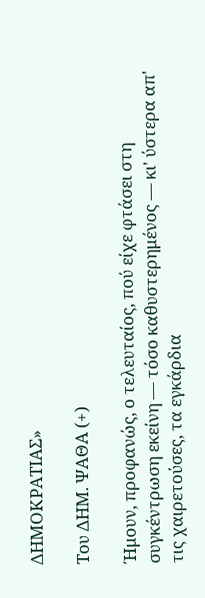ΔΗΜΟΚΡΑΤΙΑΣ»

Του ΔΗΜ. ΨΑΘΑ (+)

Ήμουν, προφανώς, ο τελευταίος, πού είχε φτάσει στη συγκέντρωση εκείνη — τόσο καθυστερημένος — κι' ύστερα απ' τις χαιρετούσες, τα εγκάρδια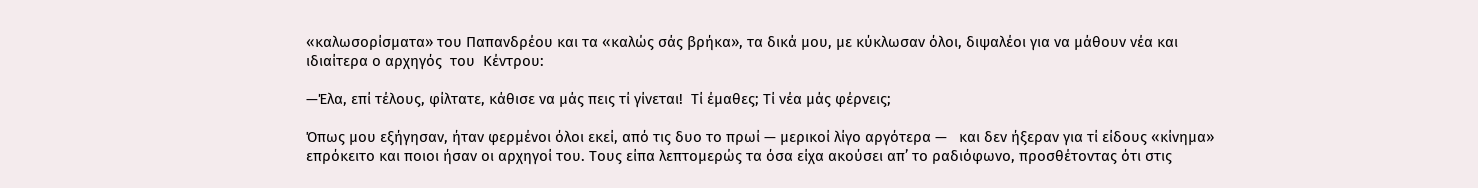«καλωσορίσματα» του Παπανδρέου και τα «καλώς σάς βρήκα», τα δικά μου, με κύκλωσαν όλοι, διψαλέοι για να μάθουν νέα και ιδιαίτερα ο αρχηγός  του  Κέντρου:

—Έλα, επί τέλους, φίλτατε, κάθισε να μάς πεις τί γίνεται!  Τί έμαθες; Τί νέα μάς φέρνεις;

Όπως μου εξήγησαν, ήταν φερμένοι όλοι εκεί, από τις δυο το πρωί — μερικοί λίγο αργότερα —   και δεν ήξεραν για τί είδους «κίνημα» επρόκειτο και ποιοι ήσαν οι αρχηγοί του. Τους είπα λεπτομερώς τα όσα είχα ακούσει απ’ το ραδιόφωνο, προσθέτοντας ότι στις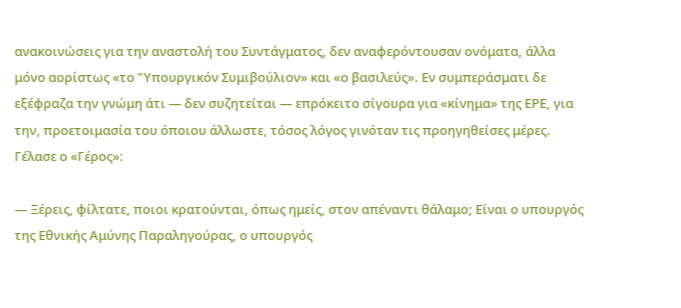ανακοινώσεις για την αναστολή του Συντάγματος, δεν αναφερόντουσαν ονόματα, άλλα μόνο αορίστως «το "Υπουργικόν Συμιβούλιον» και «ο βασιλεύς». Εν συμπεράσματι δε εξέφραζα την γνώμη άτι — δεν συζητείται — επρόκειτο σίγουρα για «κίνημα» της ΕΡΕ, για την, προετοιμασία του όποιου άλλωστε, τόσος λόγος γινόταν τις προηγηθείσες μέρες. Γέλασε ο «Γέρος»:

— Ξέρεις, φίλτατε, ποιοι κρατούνται, όπως ημείς, στον απέναντι θάλαμο; Είναι ο υπουργός της Εθνικής Αμύνης Παραληγούρας, ο υπουργός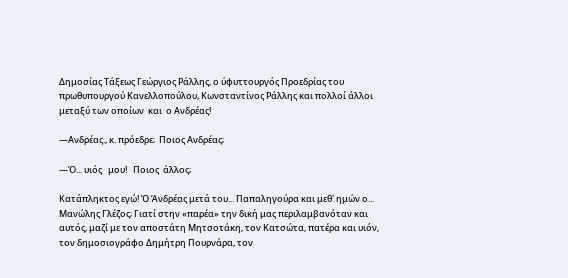Δημοσίας Τάξεως Γεώργιος Ράλλης, ο ύφυττουργός Προεδρίας του πρωθυπουργού Κανελλοπούλου, Κωνσταντίνος Ράλλης και πολλοί άλλοι μεταξύ των οποίων  και  ο Ανδρέας!

—Ανδρέας., κ. πρόεδρε;  Ποιος Ανδρέας;

—Ό... υιός   μου!   Ποιος  άλλος;

Κατάπληκτος εγώ! Ό Άνδρέας μετά του... Παπαληγούρα και μεθ' ημών ο... Μανώλης Γλέζος; Γιατί στην «παρέα» την δική μας περιλαμβανόταν και αυτός, μαζί με τον αποστάτη Μητσοτάκη, τον Κατσώτα, πατέρα και υιόν, τον δημοσιογράφο Δημήτρη Πουρνάρα, τον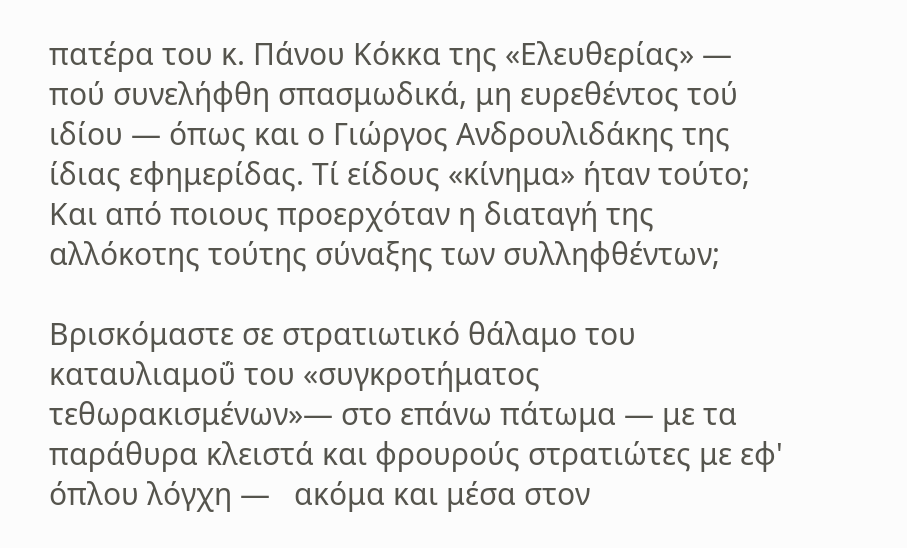πατέρα του κ. Πάνου Κόκκα της «Ελευθερίας» — πού συνελήφθη σπασμωδικά, μη ευρεθέντος τού ιδίου — όπως και ο Γιώργος Ανδρουλιδάκης της ίδιας εφημερίδας. Τί είδους «κίνημα» ήταν τούτο; Και από ποιους προερχόταν η διαταγή της αλλόκοτης τούτης σύναξης των συλληφθέντων;

Βρισκόμαστε σε στρατιωτικό θάλαμο του καταυλιαμοΰ του «συγκροτήματος τεθωρακισμένων»— στο επάνω πάτωμα — με τα παράθυρα κλειστά και φρουρούς στρατιώτες με εφ' όπλου λόγχη —   ακόμα και μέσα στον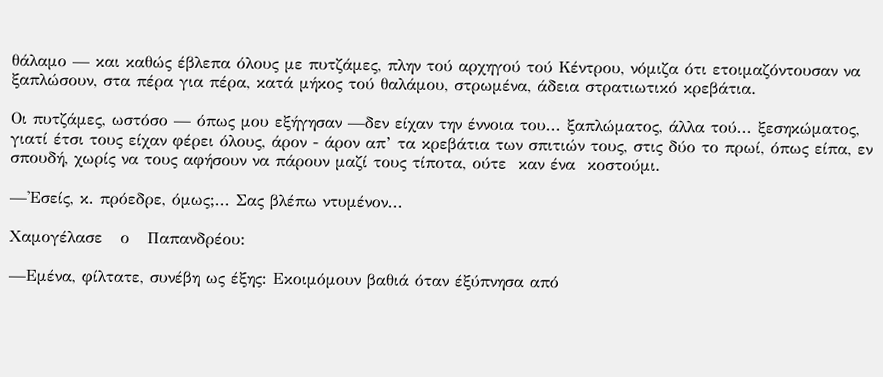θάλαμο — και καθώς έβλεπα όλους με πυτζάμες, πλην τού αρχηγού τού Κέντρου, νόμιζα ότι ετοιμαζόντουσαν να ξαπλώσουν, στα πέρα για πέρα, κατά μήκος τού θαλάμου, στρωμένα, άδεια στρατιωτικό κρεβάτια.

Οι πυτζάμες, ωστόσο — όπως μου εξήγησαν —δεν είχαν την έννοια του... ξαπλώματος, άλλα τού... ξεσηκώματος, γιατί έτσι τους είχαν φέρει όλους, άρον - άρον απ’ τα κρεβάτια των σπιτιών τους, στις δύο το πρωί, όπως είπα, εν σπουδή, χωρίς να τους αφήσουν να πάρουν μαζί τους τίποτα, ούτε  καν ένα  κοστούμι.

—'Εσείς, κ. πρόεδρε, όμως;... Σας βλέπω ντυμένον...

Χαμογέλασε   ο   Παπανδρέου:

—Εμένα, φίλτατε, συνέβη ως έξης: Εκοιμόμουν βαθιά όταν έξύπνησα από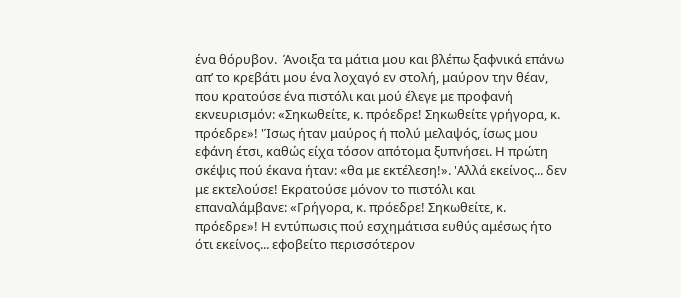ένα θόρυβον.  Άνοιξα τα μάτια μου και βλέπω ξαφνικά επάνω απ’ το κρεβάτι μου ένα λοχαγό εν στολή, μαύρον την θέαν, που κρατούσε ένα πιστόλι και μού έλεγε με προφανή εκνευρισμόν: «Σηκωθείτε, κ. πρόεδρε! Σηκωθείτε γρήγορα, κ. πρόεδρε»! 'Ίσως ήταν μαύρος ή πολύ μελαψός, ίσως μου εφάνη έτσι, καθώς είχα τόσον απότομα ξυπνήσει. Η πρώτη σκέψις πού έκανα ήταν: «θα με εκτέλεση!». 'Αλλά εκείνος... δεν με εκτελούσε! Εκρατούσε μόνον το πιστόλι και επαναλάμβανε: «Γρήγορα, κ. πρόεδρε! Σηκωθείτε, κ. πρόεδρε»! Η εντύπωσις πού εσχημάτισα ευθύς αμέσως ήτο ότι εκείνος... εφοβείτο περισσότερον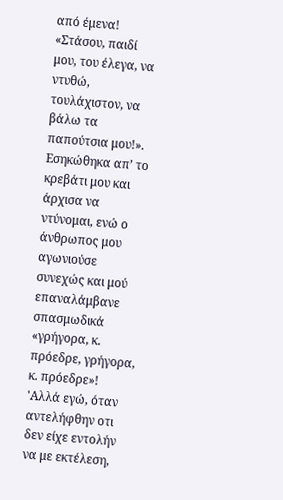από έμενα! «Στάσου, παιδί μου, του έλεγα, να ντυθώ, τουλάχιστον, να βάλω τα παπούτσια μου!». Εσηκώθηκα απ’ το κρεβάτι μου και άρχισα να ντύνομαι, ενώ ο άνθρωπος μου αγωνιούσε συνεχώς και μού επαναλάμβανε σπασμωδικά «γρήγορα, κ. πρόεδρε, γρήγορα, κ. πρόεδρε»! 'Αλλά εγώ, όταν αντελήφθην οτι δεν είχε εντολήν να με εκτέλεση,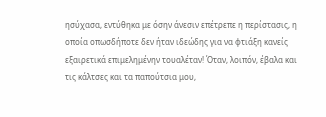ησύχασα, εντύθηκα με όσην άνεσιν επέτρεπε η περίστασις, η οποία οπωσδήποτε δεν ήταν ιδεώδης για να φτιάξη κανείς εξαιρετικά επιμελημένην τουαλέταν! Όταν, λοιπόν, έβαλα και τις κάλτσες και τα παπούτσια μου,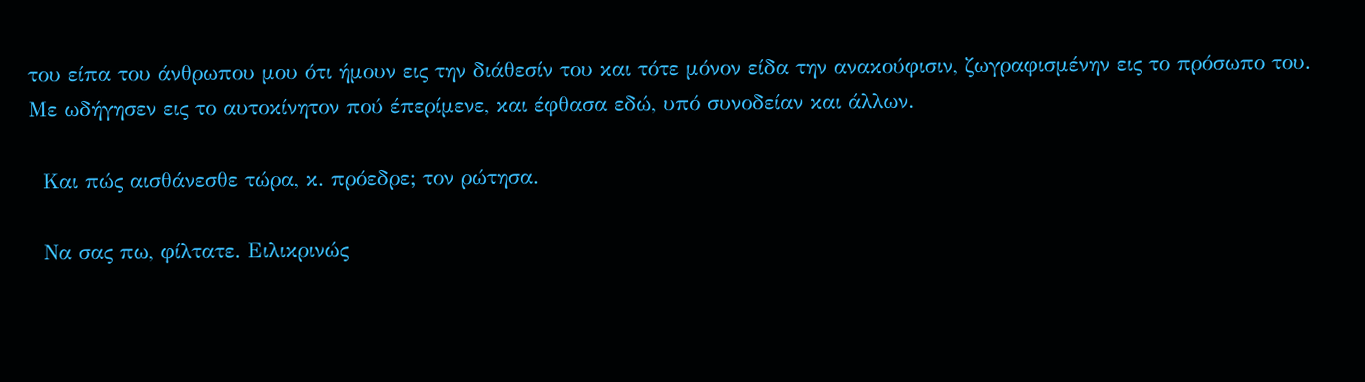του είπα του άνθρωπου μου ότι ήμουν εις την διάθεσίν του και τότε μόνον είδα την ανακούφισιν, ζωγραφισμένην εις το πρόσωπο του. Με ωδήγησεν εις το αυτοκίνητον πού έπερίμενε, και έφθασα εδώ, υπό συνοδείαν και άλλων.

  Και πώς αισθάνεσθε τώρα, κ. πρόεδρε; τον ρώτησα.

  Να σας πω, φίλτατε. Ειλικρινώς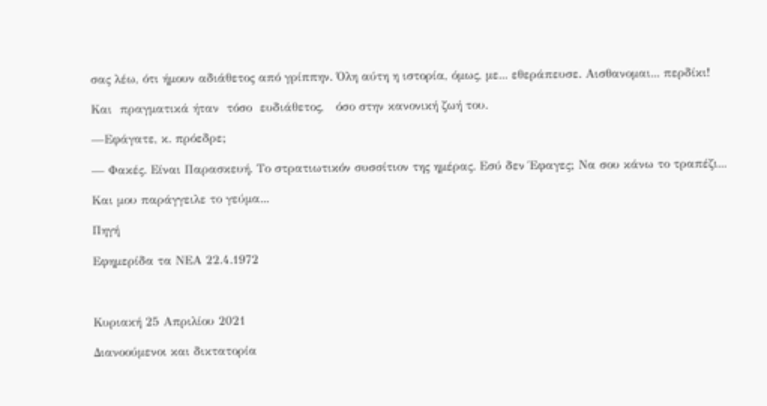σας λέω, ότι ήμουν αδιάθετος από γρίππην. Όλη αύτη η ιστορία, όμως, με... εθεράπευσε. Αισθανομαι... περδίκι!

Και  πραγματικά ήταν  τόσο  ευδιάθετος,   όσο στην κανονική ζωή του.

—Εφάγατε, κ. πρόεδρε;

— Φακές. Είναι Παρασκευή. Το στρατιωτικόν συσσίτιον της ημέρας. Εσύ δεν Έφαγες; Να σου κάνω το τραπέζι...

Και μου παράγγειλε το γεύμα...

Πηγή

Εφημερίδα τα ΝΕΑ 22.4.1972



Κυριακή 25 Απριλίου 2021

Διανοούμενοι και δικτατορία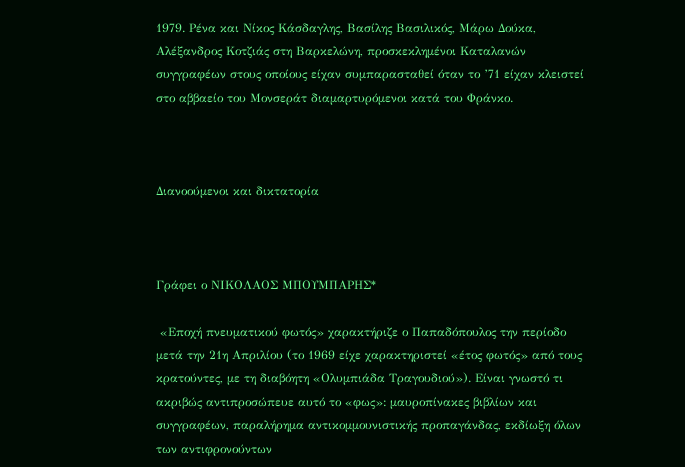1979. Ρένα και Νίκος Κάσδαγλης, Βασίλης Βασιλικός, Μάρω Δούκα, Αλέξανδρος Κοτζιάς στη Βαρκελώνη, προσκεκλημένοι Καταλανών συγγραφέων στους οποίους είχαν συμπαρασταθεί όταν το ’71 είχαν κλειστεί στο αββαείο του Μονσεράτ διαμαρτυρόμενοι κατά του Φράνκο.



Διανοούμενοι και δικτατορία



Γράφει ο ΝΙΚΟΛΑΟΣ ΜΠΟΥΜΠΑΡΗΣ*

 «Εποχή πνευματικού φωτός» χαρακτήριζε ο Παπαδόπουλος την περίοδο μετά την 21η Απριλίου (το 1969 είχε χαρακτηριστεί «έτος φωτός» από τους κρατούντες, με τη διαβόητη «Ολυμπιάδα Τραγουδιού»). Είναι γνωστό τι ακριβώς αντιπροσώπευε αυτό το «φως»: μαυροπίνακες βιβλίων και συγγραφέων, παραλήρημα αντικομμουνιστικής προπαγάνδας, εκδίωξη όλων των αντιφρονούντων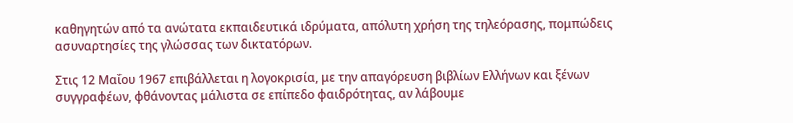καθηγητών από τα ανώτατα εκπαιδευτικά ιδρύματα, απόλυτη χρήση της τηλεόρασης, πομπώδεις ασυναρτησίες της γλώσσας των δικτατόρων.

Στις 12 Μαΐου 1967 επιβάλλεται η λογοκρισία, με την απαγόρευση βιβλίων Ελλήνων και ξένων συγγραφέων, φθάνοντας μάλιστα σε επίπεδο φαιδρότητας, αν λάβουμε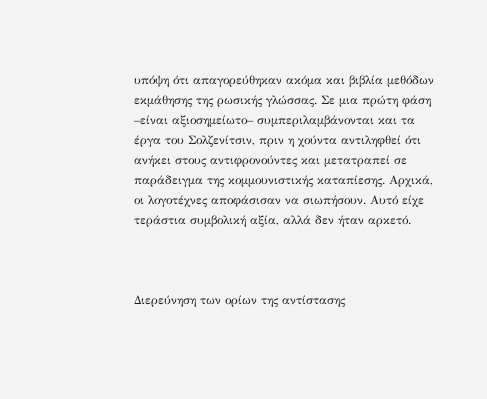υπόψη ότι απαγορεύθηκαν ακόμα και βιβλία μεθόδων εκμάθησης της ρωσικής γλώσσας. Σε μια πρώτη φάση –είναι αξιοσημείωτο– συμπεριλαμβάνονται και τα έργα του Σολζενίτσιν, πριν η χούντα αντιληφθεί ότι ανήκει στους αντιφρονούντες και μετατραπεί σε παράδειγμα της κομμουνιστικής καταπίεσης. Αρχικά, οι λογοτέχνες αποφάσισαν να σιωπήσουν. Αυτό είχε τεράστια συμβολική αξία, αλλά δεν ήταν αρκετό.



Διερεύνηση των ορίων της αντίστασης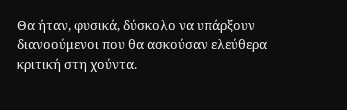Θα ήταν, φυσικά, δύσκολο να υπάρξουν διανοούμενοι που θα ασκούσαν ελεύθερα κριτική στη χούντα.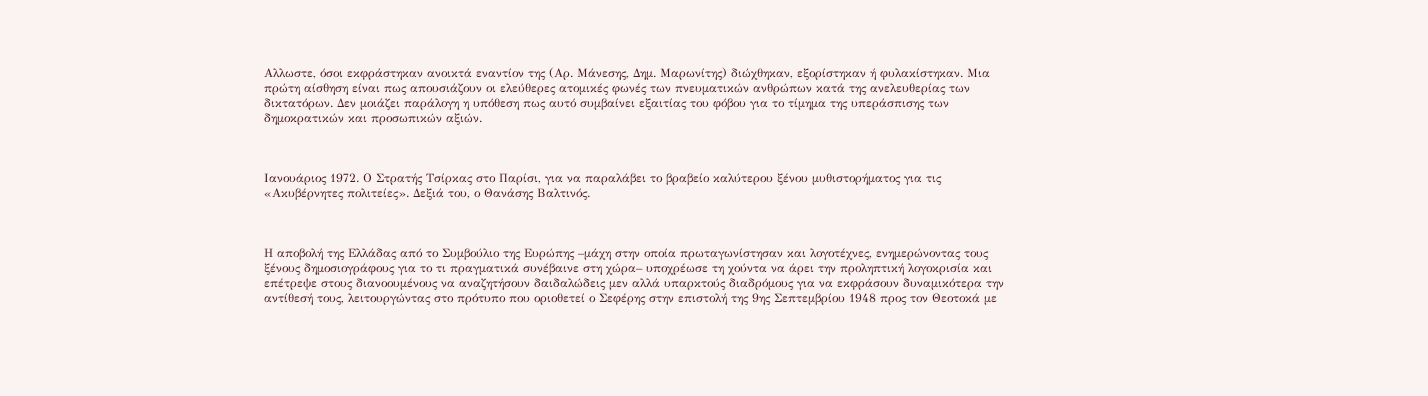Αλλωστε, όσοι εκφράστηκαν ανοικτά εναντίον της (Αρ. Μάνεσης, Δημ. Μαρωνίτης) διώχθηκαν, εξορίστηκαν ή φυλακίστηκαν. Μια πρώτη αίσθηση είναι πως απουσιάζουν οι ελεύθερες ατομικές φωνές των πνευματικών ανθρώπων κατά της ανελευθερίας των δικτατόρων. Δεν μοιάζει παράλογη η υπόθεση πως αυτό συμβαίνει εξαιτίας του φόβου για το τίμημα της υπεράσπισης των δημοκρατικών και προσωπικών αξιών.



Ιανουάριος 1972. Ο Στρατής Τσίρκας στο Παρίσι, για να παραλάβει το βραβείο καλύτερου ξένου μυθιστορήματος για τις «Ακυβέρνητες πολιτείες». Δεξιά του, ο Θανάσης Βαλτινός.



Η αποβολή της Ελλάδας από το Συμβούλιο της Ευρώπης –μάχη στην οποία πρωταγωνίστησαν και λογοτέχνες, ενημερώνοντας τους ξένους δημοσιογράφους για το τι πραγματικά συνέβαινε στη χώρα– υποχρέωσε τη χούντα να άρει την προληπτική λογοκρισία και επέτρεψε στους διανοουμένους να αναζητήσουν δαιδαλώδεις μεν αλλά υπαρκτούς διαδρόμους για να εκφράσουν δυναμικότερα την αντίθεσή τους, λειτουργώντας στο πρότυπο που οριοθετεί ο Σεφέρης στην επιστολή της 9ης Σεπτεμβρίου 1948 προς τον Θεοτοκά με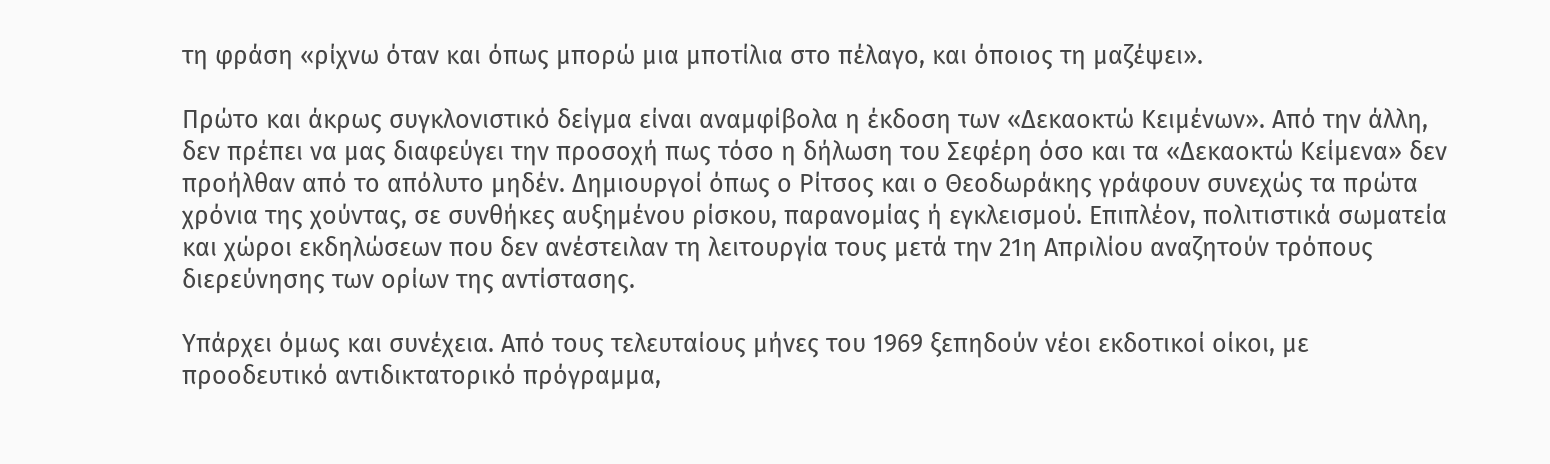τη φράση «ρίχνω όταν και όπως μπορώ μια μποτίλια στο πέλαγο, και όποιος τη μαζέψει».

Πρώτο και άκρως συγκλονιστικό δείγμα είναι αναμφίβολα η έκδοση των «Δεκαοκτώ Κειμένων». Από την άλλη, δεν πρέπει να μας διαφεύγει την προσοχή πως τόσο η δήλωση του Σεφέρη όσο και τα «Δεκαοκτώ Κείμενα» δεν προήλθαν από το απόλυτο μηδέν. Δημιουργοί όπως ο Ρίτσος και ο Θεοδωράκης γράφουν συνεχώς τα πρώτα χρόνια της χούντας, σε συνθήκες αυξημένου ρίσκου, παρανομίας ή εγκλεισμού. Επιπλέον, πολιτιστικά σωματεία και χώροι εκδηλώσεων που δεν ανέστειλαν τη λειτουργία τους μετά την 21η Απριλίου αναζητούν τρόπους διερεύνησης των ορίων της αντίστασης.

Υπάρχει όμως και συνέχεια. Από τους τελευταίους μήνες του 1969 ξεπηδούν νέοι εκδοτικοί οίκοι, με προοδευτικό αντιδικτατορικό πρόγραμμα,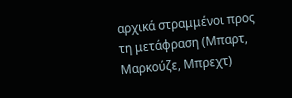αρχικά στραμμένοι προς τη μετάφραση (Μπαρτ, Μαρκούζε, Μπρεχτ)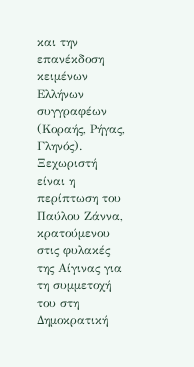και την επανέκδοση κειμένων Ελλήνων συγγραφέων (Κοραής, Ρήγας, Γληνός). Ξεχωριστή είναι η περίπτωση του Παύλου Ζάννα, κρατούμενου στις φυλακές της Αίγινας για τη συμμετοχή του στη Δημοκρατική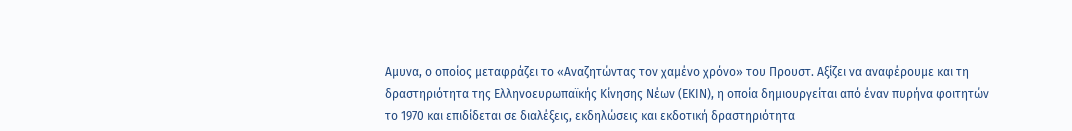Αμυνα, ο οποίος μεταφράζει το «Αναζητώντας τον χαμένο χρόνο» του Προυστ. Αξίζει να αναφέρουμε και τη δραστηριότητα της Ελληνοευρωπαϊκής Κίνησης Νέων (ΕΚΙΝ), η οποία δημιουργείται από έναν πυρήνα φοιτητών το 1970 και επιδίδεται σε διαλέξεις, εκδηλώσεις και εκδοτική δραστηριότητα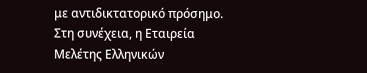με αντιδικτατορικό πρόσημο. Στη συνέχεια, η Εταιρεία Μελέτης Ελληνικών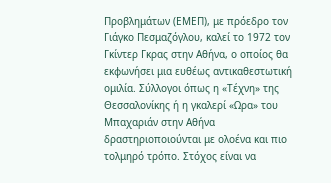Προβλημάτων (ΕΜΕΠ), με πρόεδρο τον Γιάγκο Πεσμαζόγλου, καλεί το 1972 τον Γκίντερ Γκρας στην Αθήνα, ο οποίος θα εκφωνήσει μια ευθέως αντικαθεστωτική ομιλία. Σύλλογοι όπως η «Τέχνη» της Θεσσαλονίκης ή η γκαλερί «Ωρα» του Μπαχαριάν στην Αθήνα δραστηριοποιούνται με ολοένα και πιο τολμηρό τρόπο. Στόχος είναι να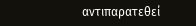αντιπαρατεθεί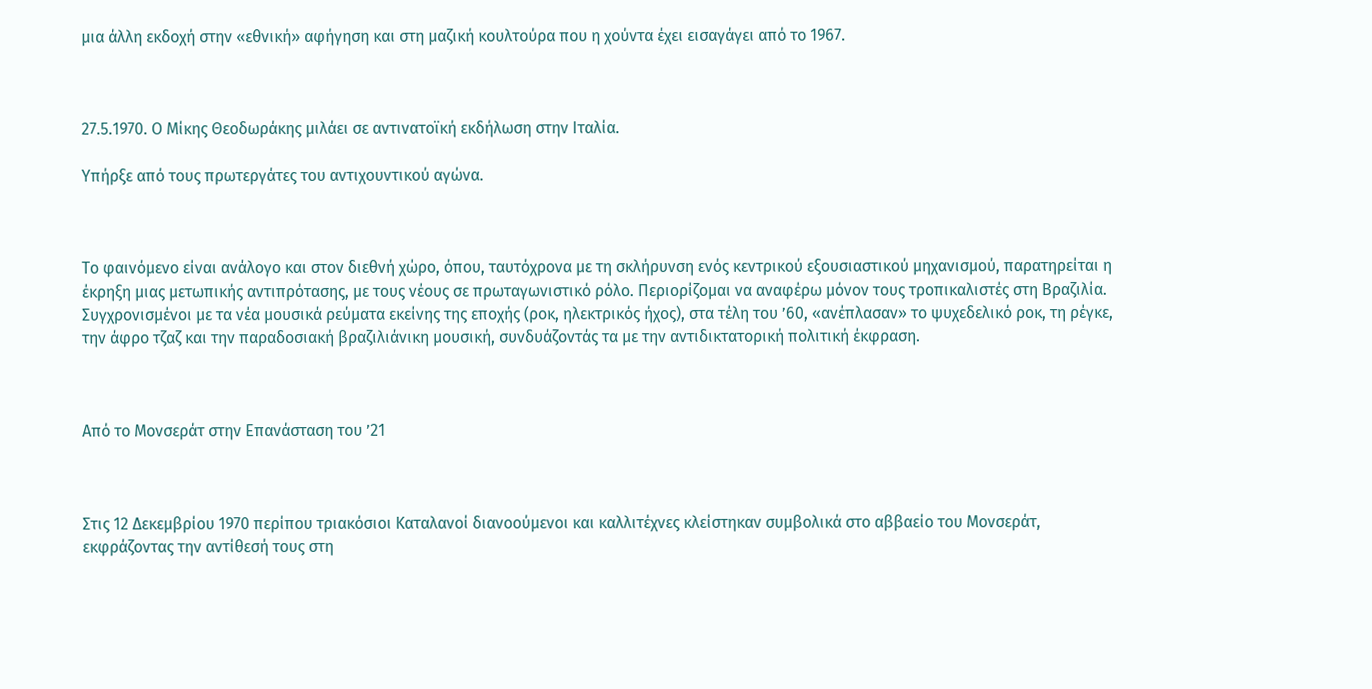μια άλλη εκδοχή στην «εθνική» αφήγηση και στη μαζική κουλτούρα που η χούντα έχει εισαγάγει από το 1967.



27.5.1970. Ο Μίκης Θεοδωράκης μιλάει σε αντινατοϊκή εκδήλωση στην Ιταλία.

Υπήρξε από τους πρωτεργάτες του αντιχουντικού αγώνα.



Το φαινόμενο είναι ανάλογο και στον διεθνή χώρο, όπου, ταυτόχρονα με τη σκλήρυνση ενός κεντρικού εξουσιαστικού μηχανισμού, παρατηρείται η έκρηξη μιας μετωπικής αντιπρότασης, με τους νέους σε πρωταγωνιστικό ρόλο. Περιορίζομαι να αναφέρω μόνον τους τροπικαλιστές στη Βραζιλία. Συγχρονισμένοι με τα νέα μουσικά ρεύματα εκείνης της εποχής (ροκ, ηλεκτρικός ήχος), στα τέλη του ’60, «ανέπλασαν» το ψυχεδελικό ροκ, τη ρέγκε, την άφρο τζαζ και την παραδοσιακή βραζιλιάνικη μουσική, συνδυάζοντάς τα με την αντιδικτατορική πολιτική έκφραση.



Από το Μονσεράτ στην Επανάσταση του ’21



Στις 12 Δεκεμβρίου 1970 περίπου τριακόσιοι Καταλανοί διανοούμενοι και καλλιτέχνες κλείστηκαν συμβολικά στο αββαείο του Μονσεράτ, εκφράζοντας την αντίθεσή τους στη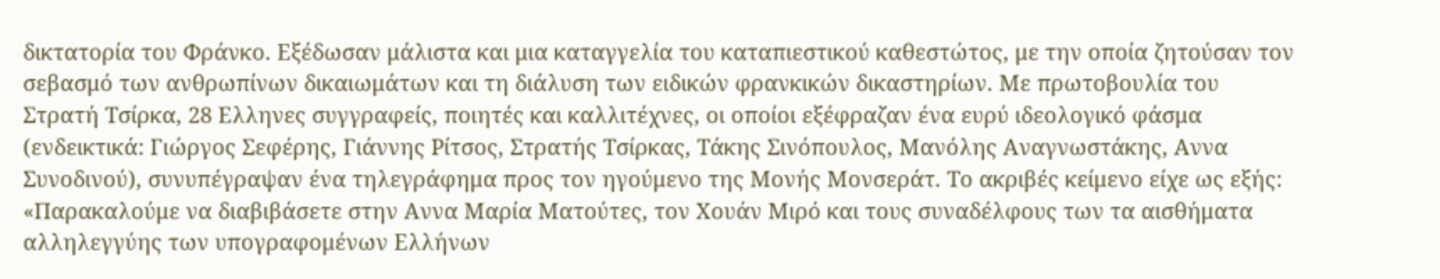δικτατορία του Φράνκο. Εξέδωσαν μάλιστα και μια καταγγελία του καταπιεστικού καθεστώτος, με την οποία ζητούσαν τον σεβασμό των ανθρωπίνων δικαιωμάτων και τη διάλυση των ειδικών φρανκικών δικαστηρίων. Με πρωτοβουλία του Στρατή Τσίρκα, 28 Ελληνες συγγραφείς, ποιητές και καλλιτέχνες, οι οποίοι εξέφραζαν ένα ευρύ ιδεολογικό φάσμα (ενδεικτικά: Γιώργος Σεφέρης, Γιάννης Ρίτσος, Στρατής Τσίρκας, Τάκης Σινόπουλος, Μανόλης Αναγνωστάκης, Αννα Συνοδινού), συνυπέγραψαν ένα τηλεγράφημα προς τον ηγούμενο της Μονής Μονσεράτ. Το ακριβές κείμενο είχε ως εξής: «Παρακαλούμε να διαβιβάσετε στην Αννα Μαρία Ματούτες, τον Χουάν Μιρό και τους συναδέλφους των τα αισθήματα αλληλεγγύης των υπογραφομένων Ελλήνων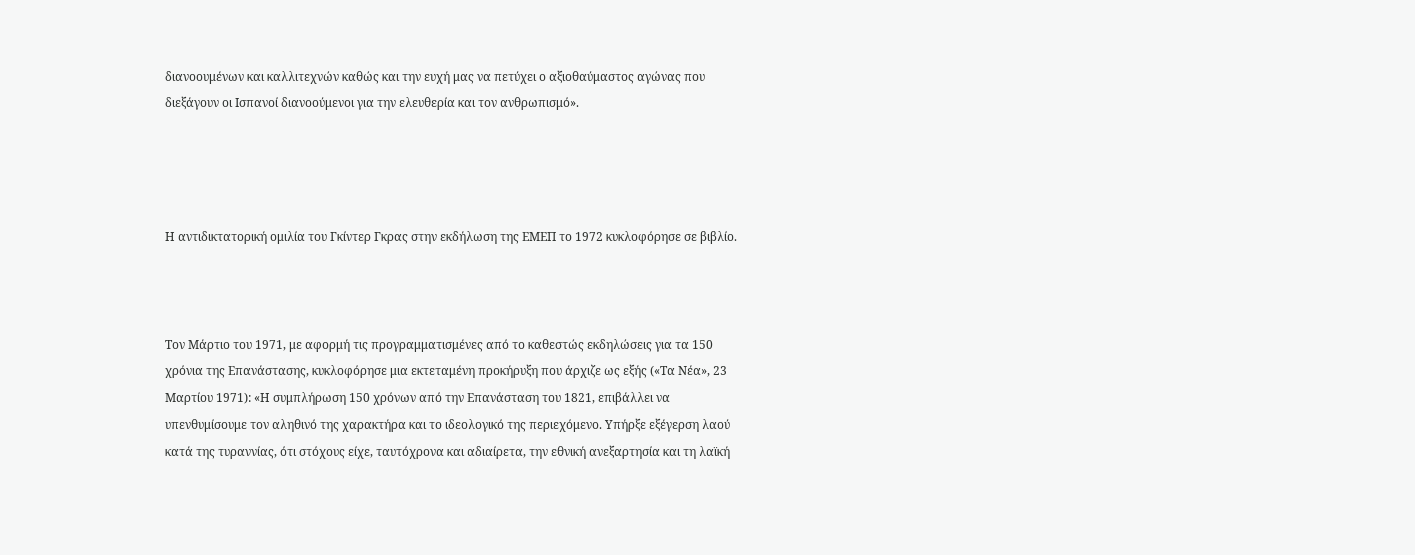διανοουμένων και καλλιτεχνών καθώς και την ευχή μας να πετύχει ο αξιοθαύμαστος αγώνας που διεξάγουν οι Ισπανοί διανοούμενοι για την ελευθερία και τον ανθρωπισμό».




Η αντιδικτατορική ομιλία του Γκίντερ Γκρας στην εκδήλωση της ΕΜΕΠ το 1972 κυκλοφόρησε σε βιβλίο.



Τον Μάρτιο του 1971, με αφορμή τις προγραμματισμένες από το καθεστώς εκδηλώσεις για τα 150 χρόνια της Επανάστασης, κυκλοφόρησε μια εκτεταμένη προκήρυξη που άρχιζε ως εξής («Τα Νέα», 23 Μαρτίου 1971): «Η συμπλήρωση 150 χρόνων από την Επανάσταση του 1821, επιβάλλει να υπενθυμίσουμε τον αληθινό της χαρακτήρα και το ιδεολογικό της περιεχόμενο. Υπήρξε εξέγερση λαού κατά της τυραννίας, ότι στόχους είχε, ταυτόχρονα και αδιαίρετα, την εθνική ανεξαρτησία και τη λαϊκή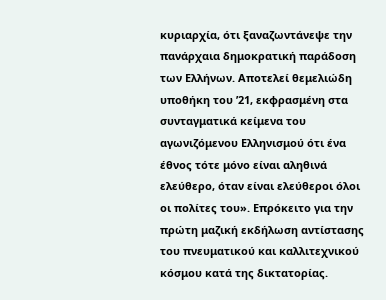κυριαρχία, ότι ξαναζωντάνεψε την πανάρχαια δημοκρατική παράδοση των Ελλήνων. Αποτελεί θεμελιώδη υποθήκη του ’21, εκφρασμένη στα συνταγματικά κείμενα του αγωνιζόμενου Ελληνισμού ότι ένα έθνος τότε μόνο είναι αληθινά ελεύθερο, όταν είναι ελεύθεροι όλοι οι πολίτες του». Επρόκειτο για την πρώτη μαζική εκδήλωση αντίστασης του πνευματικού και καλλιτεχνικού κόσμου κατά της δικτατορίας.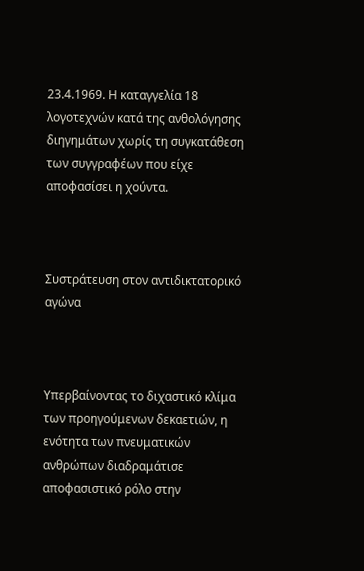23.4.1969. Η καταγγελία 18 λογοτεχνών κατά της ανθολόγησης διηγημάτων χωρίς τη συγκατάθεση των συγγραφέων που είχε αποφασίσει η χούντα.



Συστράτευση στον αντιδικτατορικό αγώνα



Υπερβαίνοντας το διχαστικό κλίμα των προηγούμενων δεκαετιών, η ενότητα των πνευματικών ανθρώπων διαδραμάτισε αποφασιστικό ρόλο στην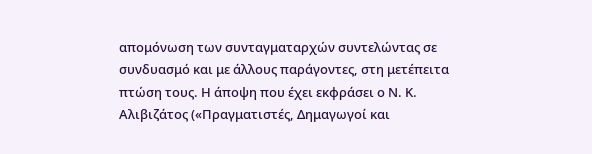απομόνωση των συνταγματαρχών συντελώντας σε συνδυασμό και με άλλους παράγοντες, στη μετέπειτα πτώση τους. Η άποψη που έχει εκφράσει ο Ν. Κ. Αλιβιζάτος («Πραγματιστές, Δημαγωγοί και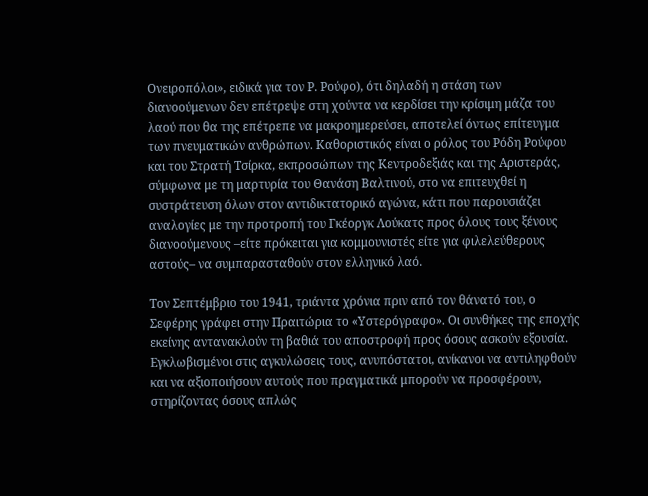Ονειροπόλοι», ειδικά για τον Ρ. Ρούφο), ότι δηλαδή η στάση των διανοούμενων δεν επέτρεψε στη χούντα να κερδίσει την κρίσιμη μάζα του λαού που θα της επέτρεπε να μακροημερεύσει, αποτελεί όντως επίτευγμα των πνευματικών ανθρώπων. Καθοριστικός είναι ο ρόλος του Ρόδη Ρούφου και του Στρατή Τσίρκα, εκπροσώπων της Κεντροδεξιάς και της Αριστεράς, σύμφωνα με τη μαρτυρία του Θανάση Βαλτινού, στο να επιτευχθεί η συστράτευση όλων στον αντιδικτατορικό αγώνα, κάτι που παρουσιάζει αναλογίες με την προτροπή του Γκέοργκ Λούκατς προς όλους τους ξένους διανοούμενους –είτε πρόκειται για κομμουνιστές είτε για φιλελεύθερους αστούς– να συμπαρασταθούν στον ελληνικό λαό.

Τον Σεπτέμβριο του 1941, τριάντα χρόνια πριν από τον θάνατό του, ο Σεφέρης γράφει στην Πραιτώρια το «Υστερόγραφο». Οι συνθήκες της εποχής εκείνης αντανακλούν τη βαθιά του αποστροφή προς όσους ασκούν εξουσία. Εγκλωβισμένοι στις αγκυλώσεις τους, ανυπόστατοι, ανίκανοι να αντιληφθούν και να αξιοποιήσουν αυτούς που πραγματικά μπορούν να προσφέρουν, στηρίζοντας όσους απλώς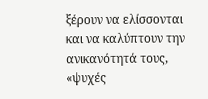ξέρουν να ελίσσονται και να καλύπτουν την ανικανότητά τους, «ψυχές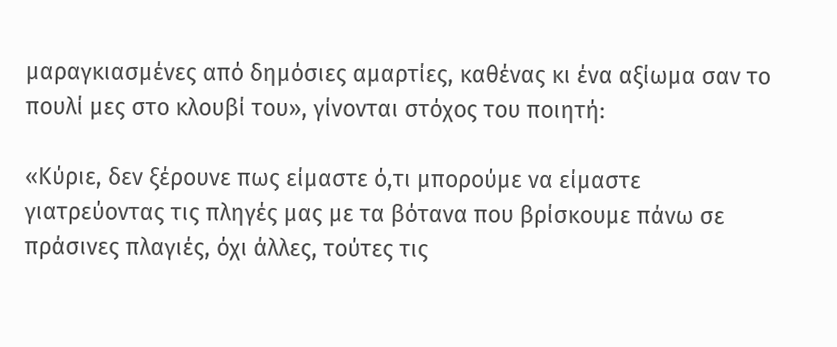μαραγκιασμένες από δημόσιες αμαρτίες, καθένας κι ένα αξίωμα σαν το πουλί μες στο κλουβί του», γίνονται στόχος του ποιητή:

«Κύριε, δεν ξέρουνε πως είμαστε ό,τι μπορούμε να είμαστε γιατρεύοντας τις πληγές μας με τα βότανα που βρίσκουμε πάνω σε πράσινες πλαγιές, όχι άλλες, τούτες τις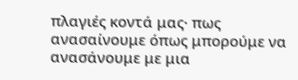πλαγιές κοντά μας· πως ανασαίνουμε όπως μπορούμε να ανασάνουμε με μια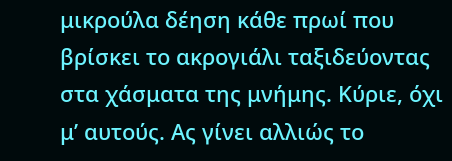μικρούλα δέηση κάθε πρωί που βρίσκει το ακρογιάλι ταξιδεύοντας στα χάσματα της μνήμης. Κύριε, όχι μ’ αυτούς. Ας γίνει αλλιώς το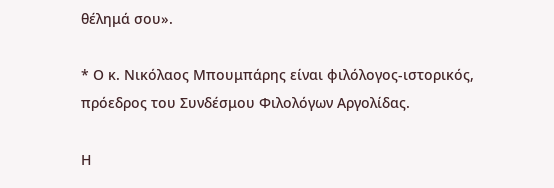θέλημά σου».

* Ο κ. Νικόλαος Μπουμπάρης είναι φιλόλογος-ιστορικός, πρόεδρος του Συνδέσμου Φιλολόγων Αργολίδας.

Η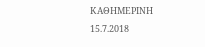ΚΑΘΗΜΕΡΙΝΗ 15.7.2018